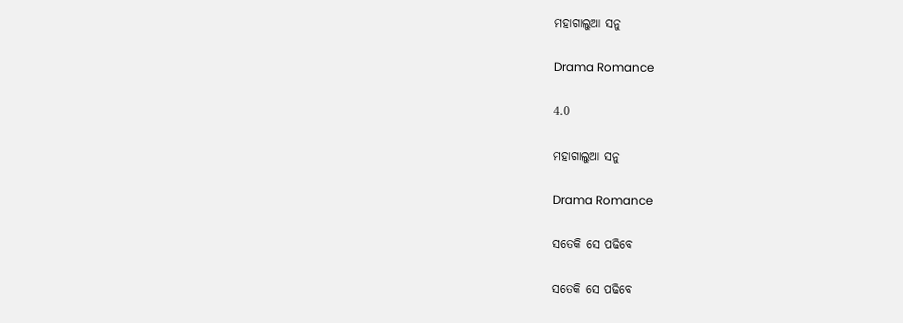ମହାଗାଲୁଆ ସନୁ

Drama Romance

4.0

ମହାଗାଲୁଆ ସନୁ

Drama Romance

ସତେକି ସେ ପଢିବେ

ସତେକି ସେ ପଢିବେ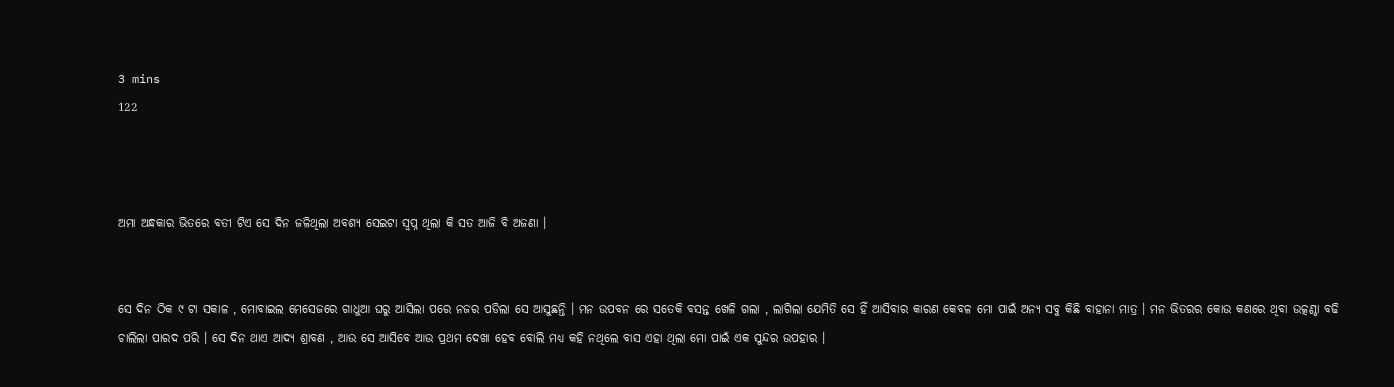3 mins
122



ଅମା ଅନ୍ଧକାର ଭିତରେ ବତୀ ଟିଏ ସେ ଦିନ ଜଳିଥିଲା ଅବଶ୍ୟ ସେଇଟା ସ୍ୱପ୍ନ ଥିଲା କି ସତ ଆଜି ବି ଅଜଣା ।


ସେ ଦିନ ଠିକ ୯ ଟା ସକାଳ , ମୋବାଇଲ ମେସେଜରେ ଗାଧୁଆ ଘରୁ ଆସିଲା ପରେ ନଜର ପଡିଲା ସେ ଆସୁଛନ୍ତି । ମନ ଉପବନ ରେ ସତେକି ବସନ୍ତ ଖେଳି ଗଲା , ଲାଗିଲା ଯେମିତି ସେ ହିଁ ଆସିବାର କାରଣ କେବଳ ମୋ ପାଇଁ ଅନ୍ୟ ସବୁ କିଛି ବାହାନା ମାତ୍ର । ମନ ଭିତରର କୋଉ କଣରେ ଥିବା ଉତ୍କଣ୍ଠା ବଢି ଚାଲିଲା ପାରଦ ପରି । ସେ ଦିନ ଥାଏ ଆଦ୍ୟ ଶ୍ରାବଣ , ଆଉ ସେ ଆସିବେ ଆଉ ପ୍ରଥମ ଦେଖା ହେବ ବୋଲି ମଧ୍ୟ କହି ନଥିଲେ ବାସ ଏହା ଥିଲା ମୋ ପାଇଁ ଏକ ସୁନ୍ଦର ଉପହାର ।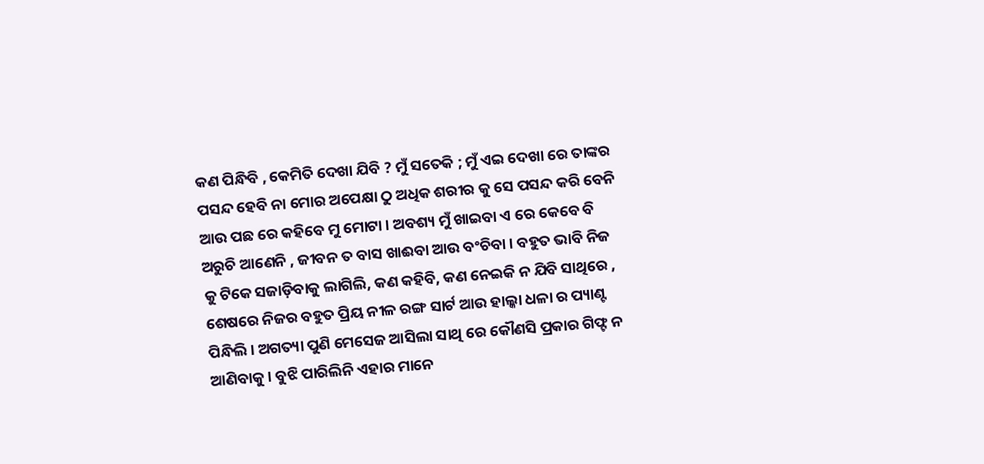କଣ ପିନ୍ଧିବି , କେମିତି ଦେଖା ଯିବି ? ମୁଁ ସତେକି ; ମୁଁ ଏଇ ଦେଖା ରେ ତାଙ୍କର ପସନ୍ଦ ହେବି ନା ମୋର ଅପେକ୍ଷା ଠୁ ଅଧିକ ଶରୀର କୁ ସେ ପସନ୍ଦ କରି ବେନି ଆଉ ପଛ ରେ କହିବେ ମୁ ମୋଟା । ଅବଶ୍ୟ ମୁଁ ଖାଇବା ଏ ରେ କେବେ ବି ଅରୁଚି ଆଣେନି , ଜୀବନ ତ ବାସ ଖାଈବା ଆଉ ବଂଚିବା । ବହୁତ ଭାବି ନିଜ କୁ ଟିକେ ସଜାଡ଼ିବାକୁ ଲାଗିଲି, କଣ କହିବି, କଣ ନେଇକି ନ ଯିବି ସାଥିରେ , ଶେଷରେ ନିଜର ବହୁତ ପ୍ରିୟ ନୀଳ ରଙ୍ଗ ସାର୍ଟ ଆଉ ହାଲ୍କା ଧଳା ର ପ୍ୟାଣ୍ଟ ପିନ୍ଧିଲି । ଅଗତ୍ୟା ପୁଣି ମେସେଜ ଆସିଲା ସାଥି ରେ କୌଣସି ପ୍ରକାର ଗିଫ୍ଟ ନ ଆଣିବାକୁ । ବୁଝି ପାରିଲିନି ଏହାର ମାନେ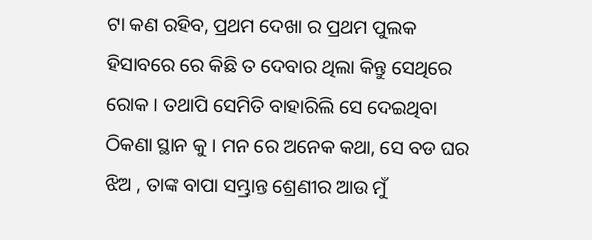ଟା କଣ ରହିବ, ପ୍ରଥମ ଦେଖା ର ପ୍ରଥମ ପୁଲକ ହିସାବରେ ରେ କିଛି ତ ଦେବାର ଥିଲା କିନ୍ତୁ ସେଥିରେ ରୋକ । ତଥାପି ସେମିତି ବାହାରିଲି ସେ ଦେଇଥିବା ଠିକଣା ସ୍ଥାନ କୁ । ମନ ରେ ଅନେକ କଥା, ସେ ବଡ ଘର ଝିଅ , ତାଙ୍କ ବାପା ସମ୍ଭ୍ରାନ୍ତ ଶ୍ରେଣୀର ଆଉ ମୁଁ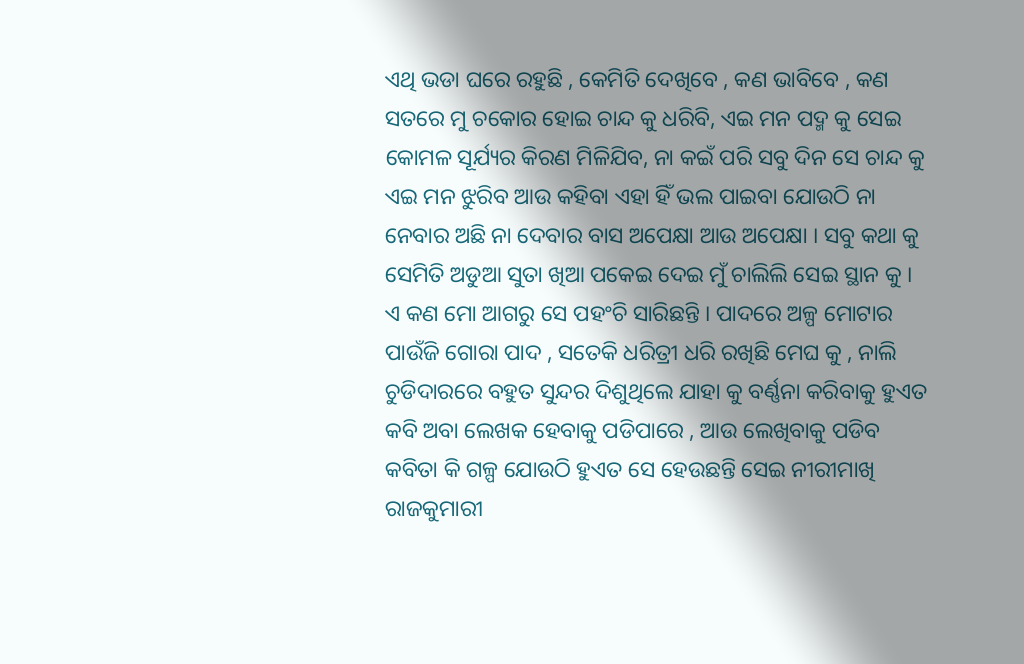ଏଥି ଭଡା ଘରେ ରହୁଛି , କେମିତି ଦେଖିବେ , କଣ ଭାବିବେ , କଣ ସତରେ ମୁ ଚକୋର ହୋଇ ଚାନ୍ଦ କୁ ଧରିବି, ଏଇ ମନ ପଦ୍ମ କୁ ସେଇ କୋମଳ ସୂର୍ଯ୍ୟର କିରଣ ମିଳିଯିବ, ନା କଇଁ ପରି ସବୁ ଦିନ ସେ ଚାନ୍ଦ କୁ ଏଇ ମନ ଝୁରିବ ଆଉ କହିବା ଏହା ହିଁ ଭଲ ପାଇବା ଯୋଉଠି ନା ନେବାର ଅଛି ନା ଦେବାର ବାସ ଅପେକ୍ଷା ଆଉ ଅପେକ୍ଷା । ସବୁ କଥା କୁ ସେମିତି ଅଡୁଆ ସୁତା ଖିଆ ପକେଇ ଦେଇ ମୁଁ ଚାଲିଲି ସେଇ ସ୍ଥାନ କୁ । ଏ କଣ ମୋ ଆଗରୁ ସେ ପହଂଚି ସାରିଛନ୍ତି । ପାଦରେ ଅଳ୍ପ ମୋଟାର ପାଉଁଜି ଗୋରା ପାଦ , ସତେକି ଧରିତ୍ରୀ ଧରି ରଖିଛି ମେଘ କୁ , ନାଲି ଚୁଡିଦାରରେ ବହୁତ ସୁନ୍ଦର ଦିଶୁଥିଲେ ଯାହା କୁ ବର୍ଣ୍ଣନା କରିବାକୁ ହୁଏତ କବି ଅବା ଲେଖକ ହେବାକୁ ପଡିପାରେ , ଆଉ ଲେଖିବାକୁ ପଡିବ କବିତା କି ଗଳ୍ପ ଯୋଉଠି ହୁଏତ ସେ ହେଉଛନ୍ତି ସେଇ ନୀରୀମାଖି ରାଜକୁମାରୀ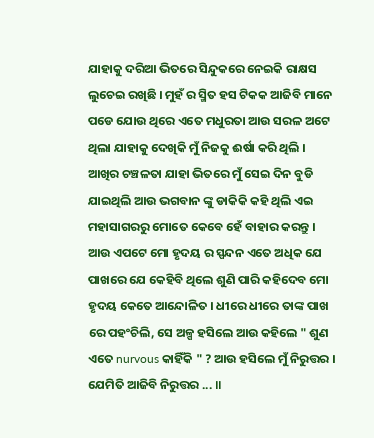ଯାହାକୁ ଦରିଆ ଭିତରେ ସିନ୍ଦୁକରେ ନେଇକି ରାକ୍ଷସ ଲୁଚେଇ ରଖିଛି । ମୁହଁ ର ସ୍ମିତ ହସ ଟିକକ ଆଜିବି ମାନେ ପଡେ ଯୋଉ ଥିରେ ଏତେ ମଧୁରତା ଆଉ ସରଳ ଅଟେ ଥିଲା ଯାହାକୁ ଦେଖିକି ମୁଁ ନିଜକୁ ଈର୍ଷା କରି ଥିଲି । ଆଖିର ଚଞ୍ଚଳତା ଯାହା ଭିତରେ ମୁଁ ସେଇ ଦିନ ବୁଡି ଯାଇଥିଲି ଆଉ ଭଗବାନ ଙ୍କୁ ଡାକିକି କହି ଥିଲି ଏଇ ମହାସାଗରରୁ ମୋତେ କେବେ ହେଁ ବାହାର କରନ୍ତୁ । ଆଉ ଏପଟେ ମୋ ହୃଦୟ ର ସ୍ପନ୍ଦନ ଏତେ ଅଧିକ ଯେ ପାଖରେ ଯେ କେହିବି ଥିଲେ ଶୁଣି ପାରି କହିଦେବ ମୋ ହୃଦୟ କେତେ ଆନ୍ଦୋଳିତ । ଧୀରେ ଧୀରେ ତାଙ୍କ ପାଖ ରେ ପହଂଚିଲି, ସେ ଅଳ୍ପ ହସିଲେ ଆଉ କହିଲେ " ଶୁଣ ଏତେ nurvous କାହିଁକି " ? ଆଉ ହସିଲେ ମୁଁ ନିରୁତ୍ତର । ଯେମିତି ଆଜିବି ନିରୁତ୍ତର ... ॥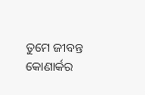ତୁମେ ଜୀବନ୍ତ କୋଣାର୍କର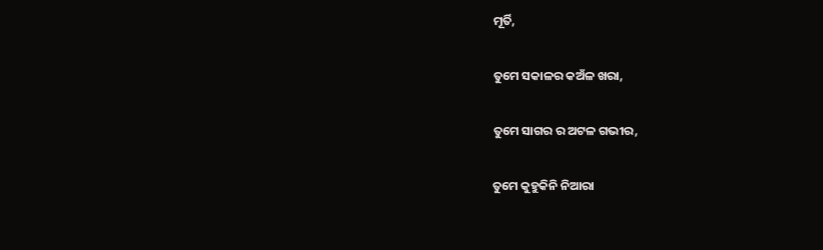ମୂର୍ତି,

ତୁମେ ସକାଳର କଅଁଳ ଖରା,

ତୁମେ ସାଗର ର ଅଟଳ ଗଭୀର,

ତୁମେ କୁହୁକିନି ନିଆରା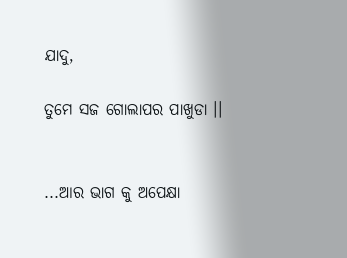ଯାଦୁ,

ତୁମେ ସଜ ଗୋଲାପର ପାଖୁଡା ।।


...ଆର ଭାଗ କୁ ଅପେକ୍ଷା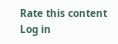Rate this content
Log in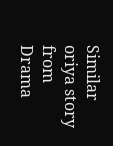Similar oriya story from Drama